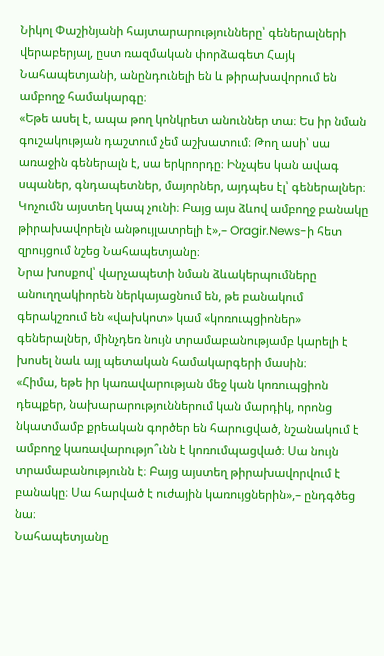Նիկոլ Փաշինյանի հայտարարությունները՝ գեներալների վերաբերյալ, ըստ ռազմական փորձագետ Հայկ Նահապետյանի, անընդունելի են և թիրախավորում են ամբողջ համակարգը։
«Եթե ասել է, ապա թող կոնկրետ անուններ տա։ Ես իր նման գուշակության դաշտում չեմ աշխատում։ Թող ասի՝ սա առաջին գեներալն է, սա երկրորդը։ Ինչպես կան ավագ սպաներ, գնդապետներ, մայորներ, այդպես էլ՝ գեներալներ։ Կոչումն այստեղ կապ չունի։ Բայց այս ձևով ամբողջ բանակը թիրախավորելն անթույլատրելի է»,– Oragir.News-ի հետ զրույցում նշեց Նահապետյանը։
Նրա խոսքով՝ վարչապետի նման ձևակերպումները անուղղակիորեն ներկայացնում են, թե բանակում գերակշռում են «վախկոտ» կամ «կոռուպցիոներ» գեներալներ, մինչդեռ նույն տրամաբանությամբ կարելի է խոսել նաև այլ պետական համակարգերի մասին։
«Հիմա, եթե իր կառավարության մեջ կան կոռուպցիոն դեպքեր, նախարարություններում կան մարդիկ, որոնց նկատմամբ քրեական գործեր են հարուցված, նշանակում է ամբողջ կառավարությո՞ւնն է կոռումպացված։ Սա նույն տրամաբանությունն է։ Բայց այստեղ թիրախավորվում է բանակը։ Սա հարված է ուժային կառույցներին»,– ընդգծեց նա։
Նահապետյանը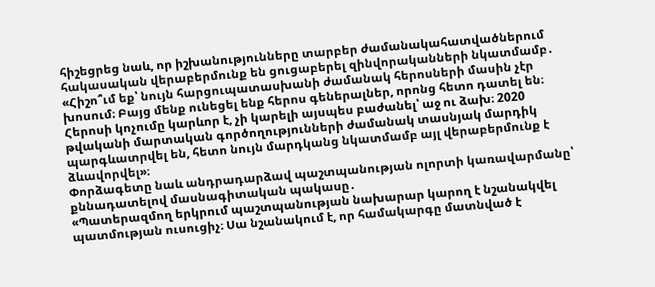հիշեցրեց նաև, որ իշխանությունները տարբեր ժամանակահատվածներում հակասական վերաբերմունք են ցուցաբերել զինվորականների նկատմամբ․
«Հիշո՞ւմ եք՝ նույն հարցուպատասխանի ժամանակ հերոսների մասին չէր խոսում։ Բայց մենք ունեցել ենք հերոս գեներալներ, որոնց հետո դատել են։ Հերոսի կոչումը կարևոր է, չի կարելի այսպես բաժանել՝ աջ ու ձախ։ 2020 թվականի մարտական գործողությունների ժամանակ տասնյակ մարդիկ պարգևատրվել են, հետո նույն մարդկանց նկատմամբ այլ վերաբերմունք է ձևավորվել»։
Փորձագետը նաև անդրադարձավ պաշտպանության ոլորտի կառավարմանը՝ քննադատելով մասնագիտական պակասը․
«Պատերազմող երկրում պաշտպանության նախարար կարող է նշանակվել պատմության ուսուցիչ։ Սա նշանակում է, որ համակարգը մատնված է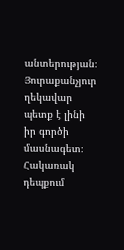անտերության։ Յուրաքանչյուր ղեկավար պետք է լինի իր գործի մասնագետ։ Հակառակ դեպքում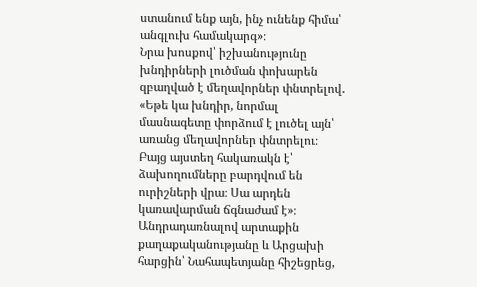ստանում ենք այն, ինչ ունենք հիմա՝ անգլուխ համակարգ»։
Նրա խոսքով՝ իշխանությունը խնդիրների լուծման փոխարեն զբաղված է մեղավորներ փնտրելով․
«Եթե կա խնդիր, նորմալ մասնագետը փորձում է լուծել այն՝ առանց մեղավորներ փնտրելու։ Բայց այստեղ հակառակն է՝ ձախողումները բարդվում են ուրիշների վրա։ Սա արդեն կառավարման ճգնաժամ է»։
Անդրադառնալով արտաքին քաղաքականությանը և Արցախի հարցին՝ Նահապետյանը հիշեցրեց,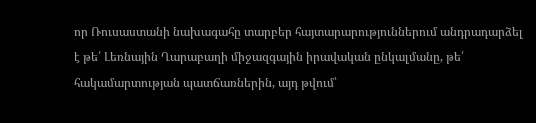որ Ռուսաստանի նախագահը տարբեր հայտարարություններում անդրադարձել է թե՛ Լեռնային Ղարաբաղի միջազգային իրավական ընկալմանը, թե՛ հակամարտության պատճառներին, այդ թվում՝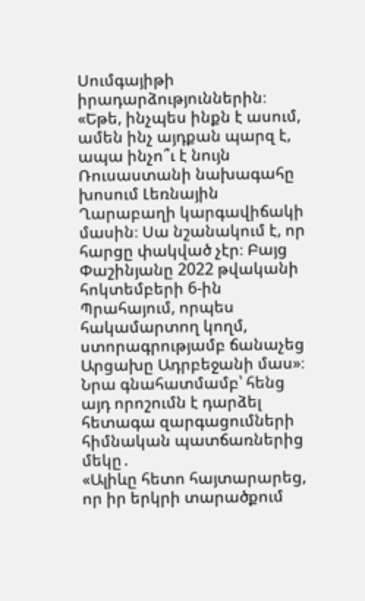Սումգայիթի իրադարձություններին։
«Եթե, ինչպես ինքն է ասում, ամեն ինչ այդքան պարզ է, ապա ինչո՞ւ է նույն Ռուսաստանի նախագահը խոսում Լեռնային Ղարաբաղի կարգավիճակի մասին։ Սա նշանակում է, որ հարցը փակված չէր։ Բայց Փաշինյանը 2022 թվականի հոկտեմբերի 6-ին Պրահայում, որպես հակամարտող կողմ, ստորագրությամբ ճանաչեց Արցախը Ադրբեջանի մաս»։
Նրա գնահատմամբ՝ հենց այդ որոշումն է դարձել հետագա զարգացումների հիմնական պատճառներից մեկը․
«Ալիևը հետո հայտարարեց, որ իր երկրի տարածքում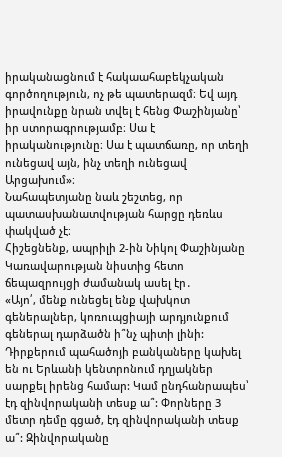իրականացնում է հակաահաբեկչական գործողություն, ոչ թե պատերազմ։ Եվ այդ իրավունքը նրան տվել է հենց Փաշինյանը՝ իր ստորագրությամբ։ Սա է իրականությունը։ Սա է պատճառը, որ տեղի ունեցավ այն, ինչ տեղի ունեցավ Արցախում»։
Նահապետյանը նաև շեշտեց, որ պատասխանատվության հարցը դեռևս փակված չէ։
Հիշեցնենք, ապրիլի 2-ին Նիկոլ Փաշինյանը Կառավարության նիստից հետո ճեպազրույցի ժամանակ ասել էր․
«Այո՛, մենք ունեցել ենք վախկոտ գեներալներ, կոռուպցիայի արդյունքում գեներալ դարձածն ի՞նչ պիտի լինի: Դիրքերում պահածոյի բանկաները կախել են ու Երևանի կենտրոնում դղյակներ սարքել իրենց համար: Կամ ընդհանրապես՝ էդ զինվորականի տեսք ա՞: Փորները 3 մետր դեմը գցած, էդ զինվորականի տեսք ա՞: Զինվորականը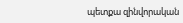պետքա զինվորական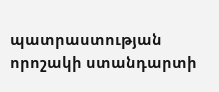պատրաստության որոշակի ստանդարտի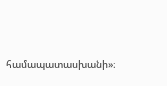համապատասխանի»։